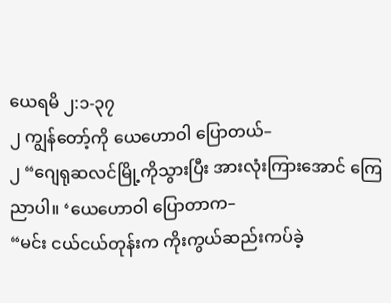ယေရမိ ၂:၁-၃၇
၂ ကျွန်တော့်ကို ယေဟောဝါ ပြောတယ်–
၂ “ဂျေရုဆလင်မြို့ကိုသွားပြီး အားလုံးကြားအောင် ကြေညာပါ။ ‘ယေဟောဝါ ပြောတာက–
“မင်း ငယ်ငယ်တုန်းက ကိုးကွယ်ဆည်းကပ်ခဲ့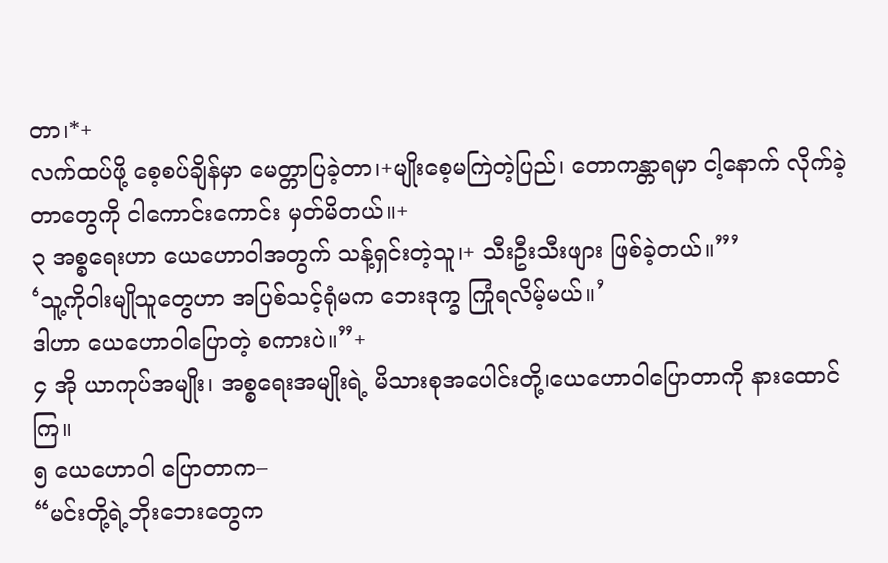တာ၊*+
လက်ထပ်ဖို့ စေ့စပ်ချိန်မှာ မေတ္တာပြခဲ့တာ၊+မျိုးစေ့မကြဲတဲ့ပြည်၊ တောကန္တာရမှာ ငါ့နောက် လိုက်ခဲ့တာတွေကို ငါကောင်းကောင်း မှတ်မိတယ်။+
၃ အစ္စရေးဟာ ယေဟောဝါအတွက် သန့်ရှင်းတဲ့သူ၊+ သီးဦးသီးဖျား ဖြစ်ခဲ့တယ်။”’
‘သူ့ကိုဝါးမျိုသူတွေဟာ အပြစ်သင့်ရုံမက ဘေးဒုက္ခ ကြုံရလိမ့်မယ်။’
ဒါဟာ ယေဟောဝါပြောတဲ့ စကားပဲ။”+
၄ အို ယာကုပ်အမျိုး၊ အစ္စရေးအမျိုးရဲ့ မိသားစုအပေါင်းတို့၊ယေဟောဝါပြောတာကို နားထောင်ကြ။
၅ ယေဟောဝါ ပြောတာက–
“မင်းတို့ရဲ့ဘိုးဘေးတွေက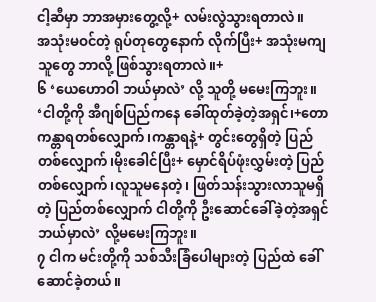ငါ့ဆီမှာ ဘာအမှားတွေ့လို့+ လမ်းလွဲသွားရတာလဲ။
အသုံးမဝင်တဲ့ ရုပ်တုတွေနောက် လိုက်ပြီး+ အသုံးမကျသူတွေ ဘာလို့ ဖြစ်သွားရတာလဲ။+
၆ ‘ယေဟောဝါ ဘယ်မှာလဲ’ လို့ သူတို့ မမေးကြဘူး။
‘ငါတို့ကို အီဂျစ်ပြည်ကနေ ခေါ်ထုတ်ခဲ့တဲ့အရှင်၊+တောကန္တာရတစ်လျှောက်၊ကန္တာရနဲ့+ တွင်းတွေရှိတဲ့ ပြည်တစ်လျှောက်၊မိုးခေါင်ပြီး+ မှောင်ရိပ်ဖုံးလွှမ်းတဲ့ ပြည်တစ်လျှောက်၊လူသူမနေတဲ့၊ ဖြတ်သန်းသွားလာသူမရှိတဲ့ ပြည်တစ်လျှောက် ငါတို့ကို ဦးဆောင်ခေါ်ခဲ့တဲ့အရှင် ဘယ်မှာလဲ’ လို့မမေးကြဘူး။
၇ ငါက မင်းတို့ကို သစ်သီးခြံပေါများတဲ့ ပြည်ထဲ ခေါ်ဆောင်ခဲ့တယ်။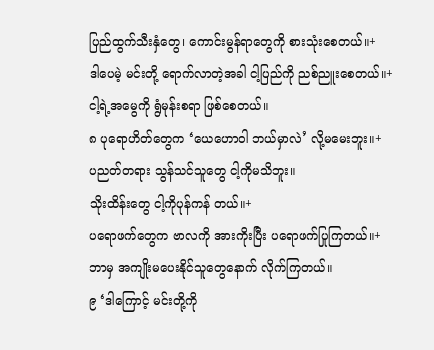ပြည်ထွက်သီးနှံတွေ၊ ကောင်းမွန်ရာတွေကို စားသုံးစေတယ်။+
ဒါပေမဲ့ မင်းတို့ ရောက်လာတဲ့အခါ ငါ့ပြည်ကို ညစ်ညူးစေတယ်။+
ငါ့ရဲ့အမွေကို ရွံမုန်းစရာ ဖြစ်စေတယ်။
၈ ပုရောဟိတ်တွေက ‘ယေဟောဝါ ဘယ်မှာလဲ’ လို့မမေးဘူး။+
ပညတ်တရား သွန်သင်သူတွေ ငါ့ကိုမသိဘူး။
သိုးထိန်းတွေ ငါ့ကိုပုန်ကန် တယ်။+
ပရောဖက်တွေက ဗာလကို အားကိုးပြီး ပရောဖက်ပြုကြတယ်။+
ဘာမှ အကျိုးမပေးနိုင်သူတွေနောက် လိုက်ကြတယ်။
၉ ‘ဒါကြောင့် မင်းတို့ကို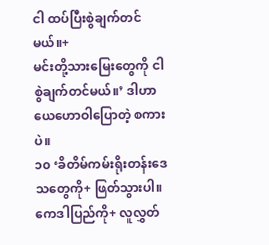ငါ ထပ်ပြီးစွဲချက်တင်မယ်။+
မင်းတို့သားမြေးတွေကို ငါစွဲချက်တင်မယ်။’ ဒါဟာ ယေဟောဝါပြောတဲ့ စကားပဲ။
၁၀ ‘ခိတိမ်ကမ်းရိုးတန်းဒေသတွေကို+ ဖြတ်သွားပါ။
ကေဒါပြည်ကို+ လူလွှတ်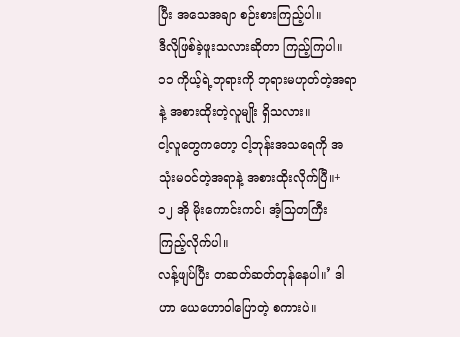ပြီး အသေအချာ စဉ်းစားကြည့်ပါ။
ဒီလိုဖြစ်ခဲ့ဖူးသလားဆိုတာ ကြည့်ကြပါ။
၁၁ ကိုယ့်ရဲ့ဘုရားကို ဘုရားမဟုတ်တဲ့အရာနဲ့ အစားထိုးတဲ့လူမျိုး ရှိသလား။
ငါ့လူတွေကတော့ ငါ့ဘုန်းအသရေကို အသုံးမဝင်တဲ့အရာနဲ့ အစားထိုးလိုက်ပြီ။+
၁၂ အို မိုးကောင်းကင်၊ အံ့သြတကြီး ကြည့်လိုက်ပါ။
လန့်ဖျပ်ပြီး တဆတ်ဆတ်တုန်နေပါ။’ ဒါဟာ ယေဟောဝါပြောတဲ့ စကားပဲ။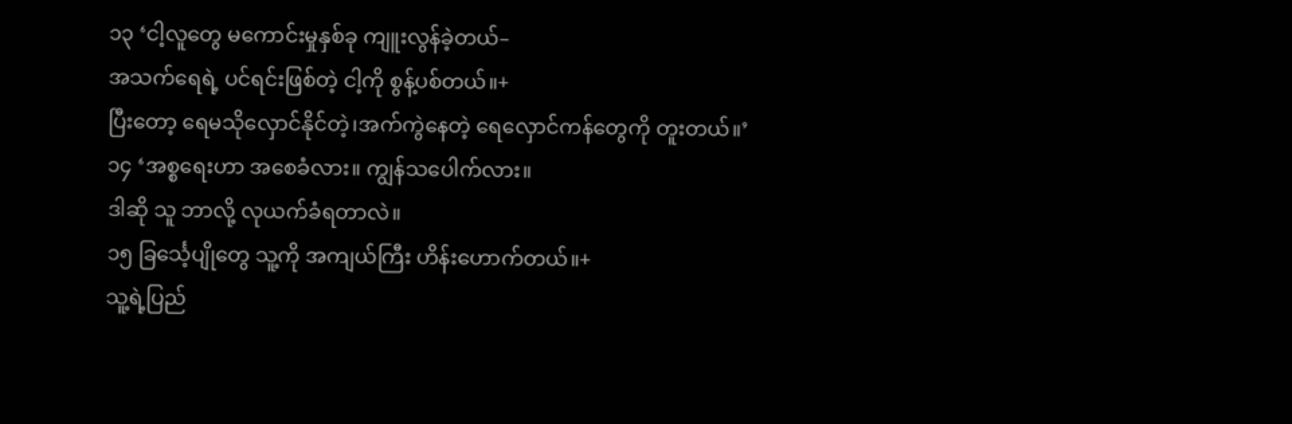၁၃ ‘ငါ့လူတွေ မကောင်းမှုနှစ်ခု ကျူးလွန်ခဲ့တယ်–
အသက်ရေရဲ့ ပင်ရင်းဖြစ်တဲ့ ငါ့ကို စွန့်ပစ်တယ်။+
ပြီးတော့ ရေမသိုလှောင်နိုင်တဲ့၊အက်ကွဲနေတဲ့ ရေလှောင်ကန်တွေကို တူးတယ်။’
၁၄ ‘အစ္စရေးဟာ အစေခံလား။ ကျွန်သပေါက်လား။
ဒါဆို သူ ဘာလို့ လုယက်ခံရတာလဲ။
၁၅ ခြင်္သေ့ပျိုတွေ သူ့ကို အကျယ်ကြီး ဟိန်းဟောက်တယ်။+
သူ့ရဲ့ပြည်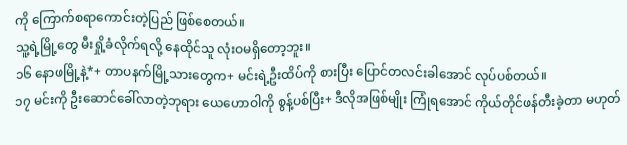ကို ကြောက်စရာကောင်းတဲ့ပြည် ဖြစ်စေတယ်။
သူ့ရဲ့မြို့တွေ မီးရှို့ခံလိုက်ရလို့ နေထိုင်သူ လုံးဝမရှိတော့ဘူး။
၁၆ နောဖမြို့နဲ့*+ တာပနက်မြို့သားတွေက+ မင်းရဲ့ဦးထိပ်ကို စားပြီး ပြောင်တလင်းခါအောင် လုပ်ပစ်တယ်။
၁၇ မင်းကို ဦးဆောင်ခေါ်လာတဲ့ဘုရား ယေဟောဝါကို စွန့်ပစ်ပြီး+ ဒီလိုအဖြစ်မျိုး ကြုံရအောင် ကိုယ်တိုင်ဖန်တီးခဲ့တာ မဟုတ်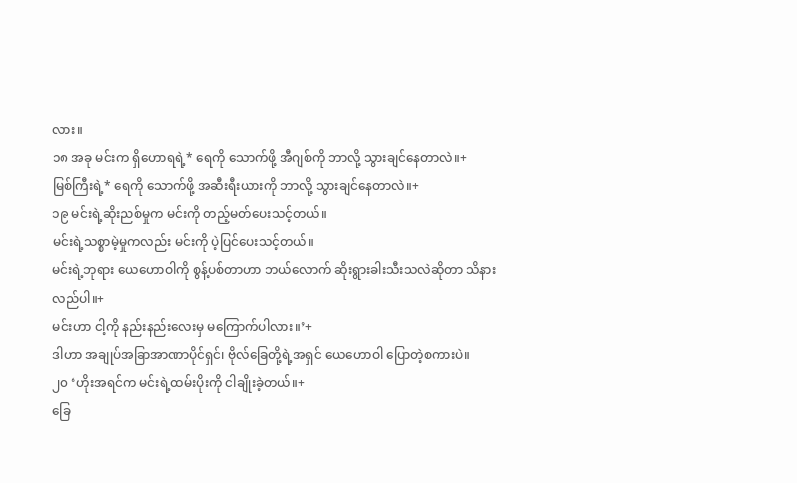လား။
၁၈ အခု မင်းက ရှိဟောရရဲ့* ရေကို သောက်ဖို့ အီဂျစ်ကို ဘာလို့ သွားချင်နေတာလဲ။+
မြစ်ကြီးရဲ့* ရေကို သောက်ဖို့ အဆီးရီးယားကို ဘာလို့ သွားချင်နေတာလဲ။+
၁၉ မင်းရဲ့ဆိုးညစ်မှုက မင်းကို တည့်မတ်ပေးသင့်တယ်။
မင်းရဲ့သစ္စာမဲ့မှုကလည်း မင်းကို ပဲ့ပြင်ပေးသင့်တယ်။
မင်းရဲ့ဘုရား ယေဟောဝါကို စွန့်ပစ်တာဟာ ဘယ်လောက် ဆိုးရွားခါးသီးသလဲဆိုတာ သိနားလည်ပါ။+
မင်းဟာ ငါ့ကို နည်းနည်းလေးမှ မကြောက်ပါလား။’+
ဒါဟာ အချုပ်အခြာအာဏာပိုင်ရှင်၊ ဗိုလ်ခြေတို့ရဲ့အရှင် ယေဟောဝါ ပြောတဲ့စကားပဲ။
၂၀ ‘ဟိုးအရင်က မင်းရဲ့ထမ်းပိုးကို ငါချိုးခဲ့တယ်။+
ခြေ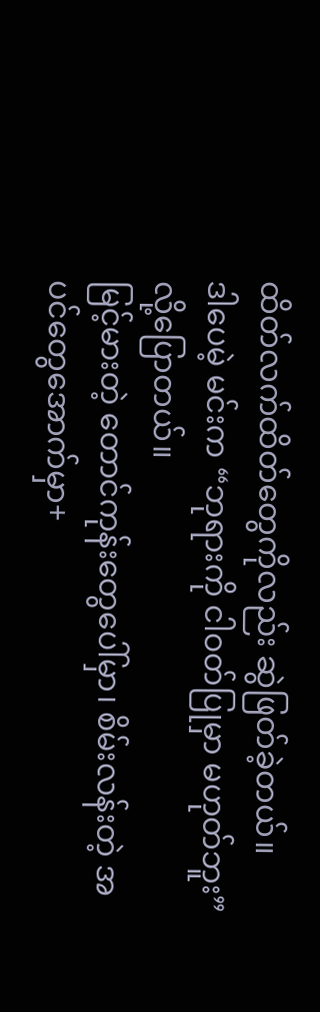ထိတ်လက်ထိတ်တွေကိုလည်း ဆွဲဖြတ်ခဲ့တယ်။
ဒါပေမဲ့ မင်းက “ဘုရားကို ငါဝတ်ပြုမှာ မဟုတ်ဘူး” လို့ပြောတယ်။
မြင့်မားတဲ့ တောင်ကုန်းတွေပေါ်မှာ၊ စိမ်းလန်းတဲ့ အပင်တွေအောက်မှာ+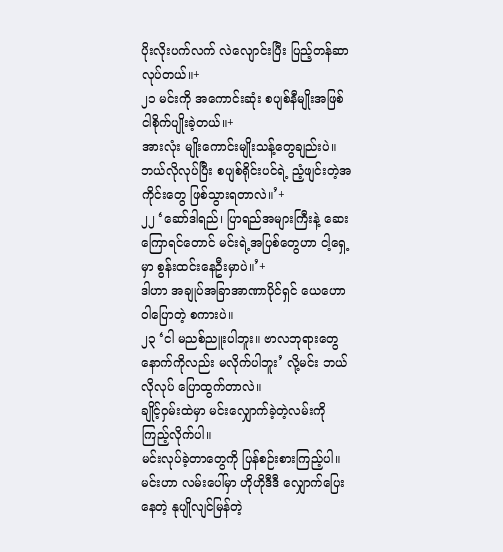ပိုးလိုးပက်လက် လဲလျောင်းပြီး ပြည့်တန်ဆာလုပ်တယ်။+
၂၁ မင်းကို အကောင်းဆုံး စပျစ်နီမျိုးအဖြစ် ငါစိုက်ပျိုးခဲ့တယ်။+
အားလုံး မျိုးကောင်းမျိုးသန့်တွေချည်းပဲ။
ဘယ်လိုလုပ်ပြီး စပျစ်ရိုင်းပင်ရဲ့ ညံ့ဖျင်းတဲ့အကိုင်းတွေ ဖြစ်သွားရတာလဲ။’+
၂၂ ‘ဆော်ဒါရည်၊ ပြာရည်အများကြီးနဲ့ ဆေးကြောရင်တောင် မင်းရဲ့အပြစ်တွေဟာ ငါ့ရှေ့မှာ စွန်းထင်းနေဦးမှာပဲ။’+
ဒါဟာ အချုပ်အခြာအာဏာပိုင်ရှင် ယေဟောဝါပြောတဲ့ စကားပဲ။
၂၃ ‘ငါ မညစ်ညူးပါဘူး။ ဗာလဘုရားတွေနောက်ကိုလည်း မလိုက်ပါဘူး’ လို့မင်း ဘယ်လိုလုပ် ပြောထွက်တာလဲ။
ချိုင့်ဝှမ်းထဲမှာ မင်းလျှောက်ခဲ့တဲ့လမ်းကို ကြည့်လိုက်ပါ။
မင်းလုပ်ခဲ့တာတွေကို ပြန်စဉ်းစားကြည့်ပါ။
မင်းဟာ လမ်းပေါ်မှာ ဟိုဟိုဒီဒီ လျှောက်ပြေးနေတဲ့ နုပျိုလျင်မြန်တဲ့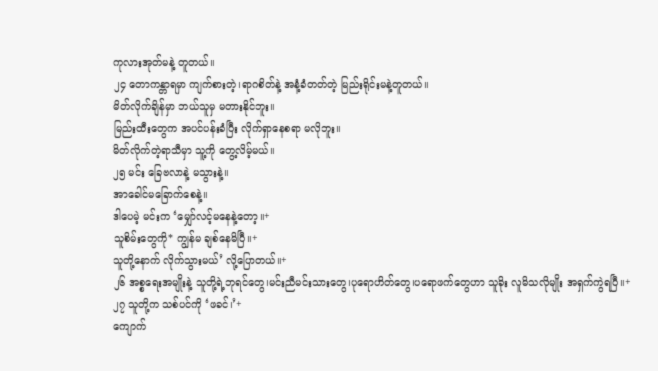ကုလားအုတ်မနဲ့ တူတယ်။
၂၄ တောကန္တာရမှာ ကျက်စားတဲ့၊ရာဂစိတ်နဲ့ အနံ့ခံတတ်တဲ့ မြည်းရိုင်းမနဲ့တူတယ်။
မိတ်လိုက်ချိန်မှာ ဘယ်သူမှ မတားနိုင်ဘူး။
မြည်းထီးတွေက အပင်ပန်းခံပြီး လိုက်ရှာနေစရာ မလိုဘူး။
မိတ်လိုက်တဲ့ရာသီမှာ သူ့ကို တွေ့လိမ့်မယ်။
၂၅ မင်း ခြေဗလာနဲ့ မသွားနဲ့။
အာခေါင်မခြောက်စေနဲ့။
ဒါပေမဲ့ မင်းက ‘မျှော်လင့်မနေနဲ့တော့။+
သူစိမ်းတွေကို* ကျွန်မ ချစ်နေမိပြီ။+
သူတို့နောက် လိုက်သွားမယ်’ လို့ပြောတယ်။+
၂၆ အစ္စရေးအမျိုးနဲ့ သူတို့ရဲ့ဘုရင်တွေ၊မင်းညီမင်းသားတွေ၊ပုရောဟိတ်တွေ၊ပရောဖက်တွေဟာ သူခိုး လူမိသလိုမျိုး အရှက်ကွဲရပြီ။+
၂၇ သူတို့က သစ်ပင်ကို ‘ဖခင်၊’+
ကျောက်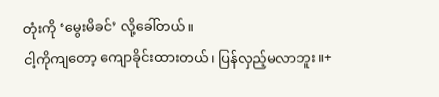တုံးကို ‘မွေးမိခင်’ လို့ခေါ်တယ်။
ငါ့ကိုကျတော့ ကျောခိုင်းထားတယ်၊ ပြန်လှည့်မလာဘူး။+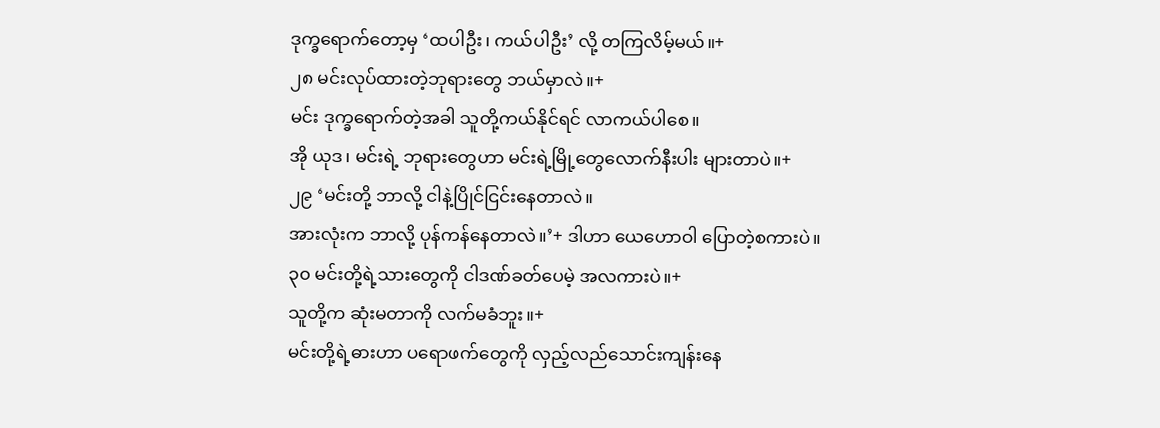ဒုက္ခရောက်တော့မှ ‘ထပါဦး၊ ကယ်ပါဦး’ လို့ တကြလိမ့်မယ်။+
၂၈ မင်းလုပ်ထားတဲ့ဘုရားတွေ ဘယ်မှာလဲ။+
မင်း ဒုက္ခရောက်တဲ့အခါ သူတို့ကယ်နိုင်ရင် လာကယ်ပါစေ။
အို ယုဒ၊ မင်းရဲ့ ဘုရားတွေဟာ မင်းရဲ့မြို့တွေလောက်နီးပါး များတာပဲ။+
၂၉ ‘မင်းတို့ ဘာလို့ ငါနဲ့ပြိုင်ငြင်းနေတာလဲ။
အားလုံးက ဘာလို့ ပုန်ကန်နေတာလဲ။’+ ဒါဟာ ယေဟောဝါ ပြောတဲ့စကားပဲ။
၃၀ မင်းတို့ရဲ့သားတွေကို ငါဒဏ်ခတ်ပေမဲ့ အလကားပဲ။+
သူတို့က ဆုံးမတာကို လက်မခံဘူး။+
မင်းတို့ရဲ့ဓားဟာ ပရောဖက်တွေကို လှည့်လည်သောင်းကျန်းနေ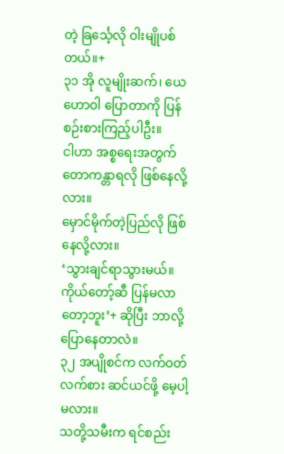တဲ့ ခြင်္သေ့လို ဝါးမျိုပစ်တယ်။+
၃၁ အို လူမျိုးဆက်၊ ယေဟောဝါ ပြောတာကို ပြန်စဉ်းစားကြည့်ပါဦး။
ငါဟာ အစ္စရေးအတွက် တောကန္တာရလို ဖြစ်နေလို့လား။
မှောင်မိုက်တဲ့ပြည်လို ဖြစ်နေလို့လား။
‘သွားချင်ရာသွားမယ်။ ကိုယ်တော့်ဆီ ပြန်မလာတော့ဘူး’+ ဆိုပြီး ဘာလို့ပြောနေတာလဲ။
၃၂ အပျိုစင်က လက်ဝတ်လက်စား ဆင်ယင်ဖို့ မေ့ပါ့မလား။
သတို့သမီးက ရင်စည်း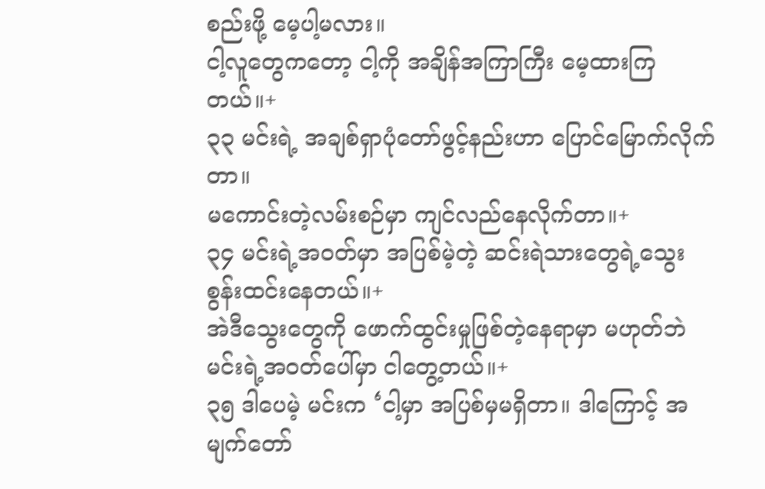စည်းဖို့ မေ့ပါ့မလား။
ငါ့လူတွေကတော့ ငါ့ကို အချိန်အကြာကြီး မေ့ထားကြတယ်။+
၃၃ မင်းရဲ့ အချစ်ရှာပုံတော်ဖွင့်နည်းဟာ ပြောင်မြောက်လိုက်တာ။
မကောင်းတဲ့လမ်းစဉ်မှာ ကျင်လည်နေလိုက်တာ။+
၃၄ မင်းရဲ့အဝတ်မှာ အပြစ်မဲ့တဲ့ ဆင်းရဲသားတွေရဲ့သွေး စွန်းထင်းနေတယ်။+
အဲဒီသွေးတွေကို ဖောက်ထွင်းမှုဖြစ်တဲ့နေရာမှာ မဟုတ်ဘဲ မင်းရဲ့အဝတ်ပေါ်မှာ ငါတွေ့တယ်။+
၃၅ ဒါပေမဲ့ မင်းက ‘ငါ့မှာ အပြစ်မှမရှိတာ။ ဒါကြောင့် အမျက်တော်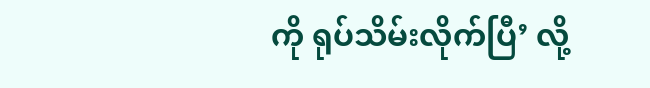ကို ရုပ်သိမ်းလိုက်ပြီ’ လို့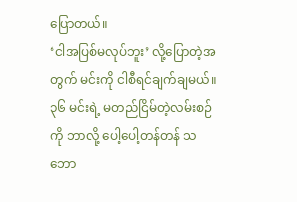ပြောတယ်။
‘ငါအပြစ်မလုပ်ဘူး’ လို့ပြောတဲ့အတွက် မင်းကို ငါစီရင်ချက်ချမယ်။
၃၆ မင်းရဲ့ မတည်ငြိမ်တဲ့လမ်းစဉ်ကို ဘာလို့ ပေါ့ပေါ့တန်တန် သဘော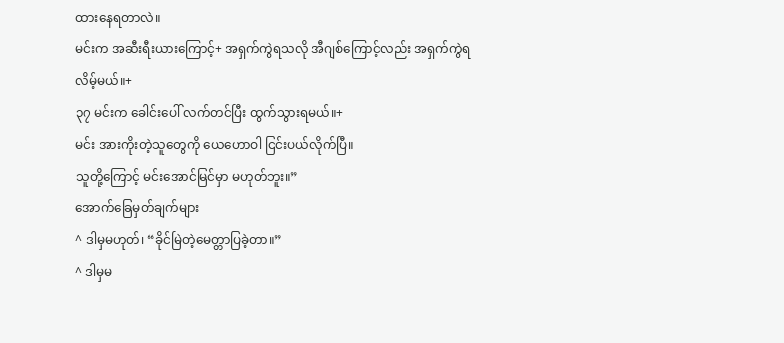ထားနေရတာလဲ။
မင်းက အဆီးရီးယားကြောင့်+ အရှက်ကွဲရသလို အီဂျစ်ကြောင့်လည်း အရှက်ကွဲရလိမ့်မယ်။+
၃၇ မင်းက ခေါင်းပေါ် လက်တင်ပြီး ထွက်သွားရမယ်။+
မင်း အားကိုးတဲ့သူတွေကို ယေဟောဝါ ငြင်းပယ်လိုက်ပြီ။
သူတို့ကြောင့် မင်းအောင်မြင်မှာ မဟုတ်ဘူး။”
အောက်ခြေမှတ်ချက်များ
^ ဒါမှမဟုတ်၊ “ခိုင်မြဲတဲ့မေတ္တာပြခဲ့တာ။”
^ ဒါမှမ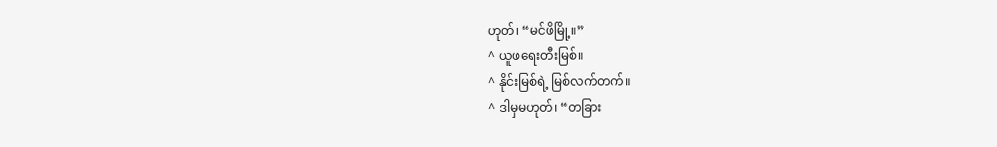ဟုတ်၊ “မင်ဖိမြို့။”
^ ယူဖရေးတီးမြစ်။
^ နိုင်းမြစ်ရဲ့ မြစ်လက်တက်။
^ ဒါမှမဟုတ်၊ “တခြား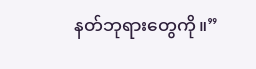နတ်ဘုရားတွေကို။”